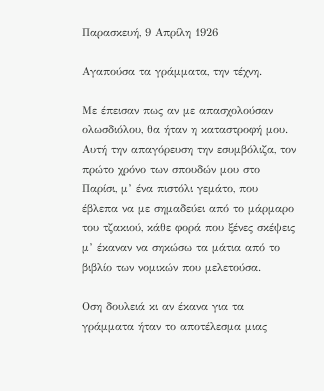Παρασκευή, 9 Απρίλη 1926

Αγαπούσα τα γράμματα, την τέχνη.

Με έπεισαν πως αν με απασχολούσαν ολωσδιόλου, θα ήταν η καταστροφή μου. Αυτή την απαγόρευση την εσυμβόλιζα, τον πρώτο χρόνο των σπουδών μου στο Παρίσι, μ’ ένα πιστόλι γεμάτο, που έβλεπα να με σημαδεύει από το μάρμαρο του τζακιού, κάθε φορά που ξένες σκέψεις μ’ έκαναν να σηκώσω τα μάτια από το βιβλίο των νομικών που μελετούσα.

Οση δουλειά κι αν έκανα για τα γράμματα ήταν το αποτέλεσμα μιας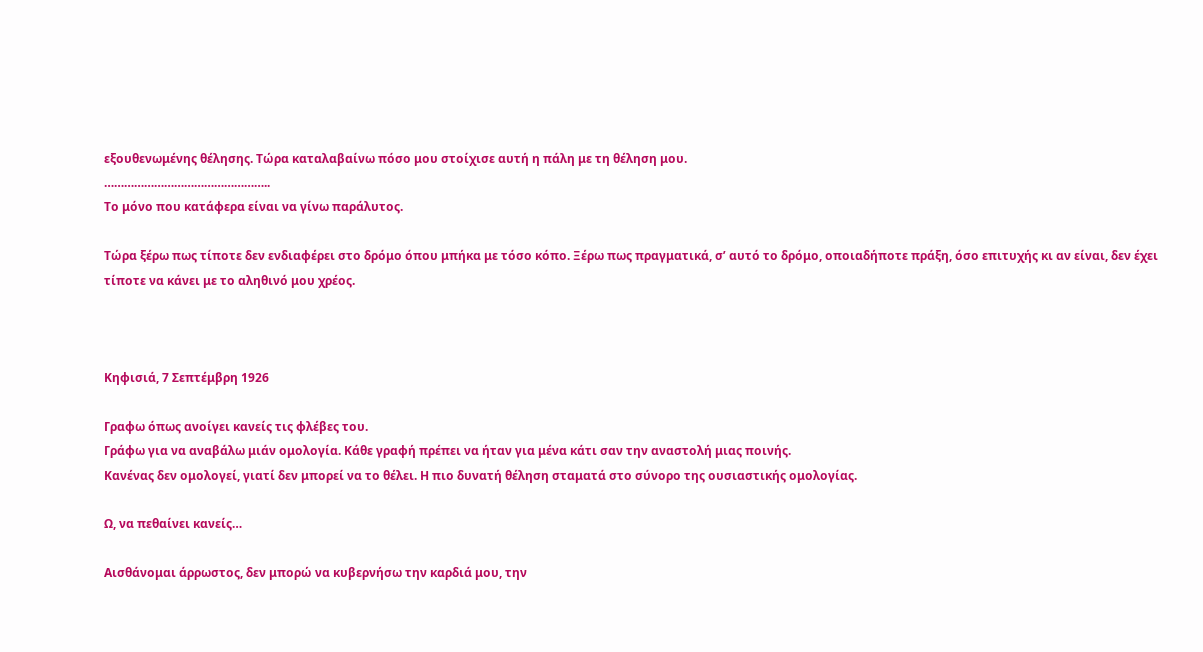εξουθενωμένης θέλησης. Τώρα καταλαβαίνω πόσο μου στοίχισε αυτή η πάλη με τη θέληση μου.
…………………………………………..
Το μόνο που κατάφερα είναι να γίνω παράλυτος.

Τώρα ξέρω πως τίποτε δεν ενδιαφέρει στο δρόμο όπου μπήκα με τόσο κόπο. Ξέρω πως πραγματικά, σ’ αυτό το δρόμο, οποιαδήποτε πράξη, όσο επιτυχής κι αν είναι, δεν έχει τίποτε να κάνει με το αληθινό μου χρέος.



Κηφισιά, 7 Σεπτέμβρη 1926

Γραφω όπως ανοίγει κανείς τις φλέβες του.
Γράφω για να αναβάλω μιάν ομολογία. Κάθε γραφή πρέπει να ήταν για μένα κάτι σαν την αναστολή μιας ποινής.
Κανένας δεν ομολογεί, γιατί δεν μπορεί να το θέλει. Η πιο δυνατή θέληση σταματά στο σύνορο της ουσιαστικής ομολογίας.

Ω, να πεθαίνει κανείς…

Αισθάνομαι άρρωστος, δεν μπορώ να κυβερνήσω την καρδιά μου, την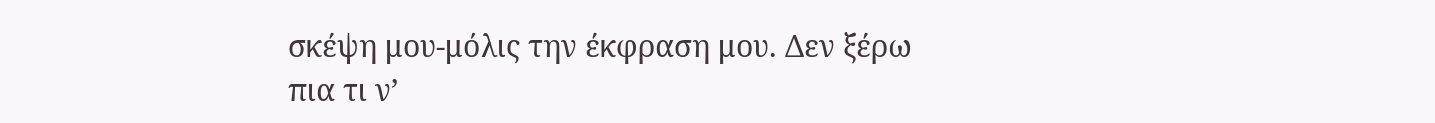σκέψη μου-μόλις την έκφραση μου. Δεν ξέρω πια τι ν’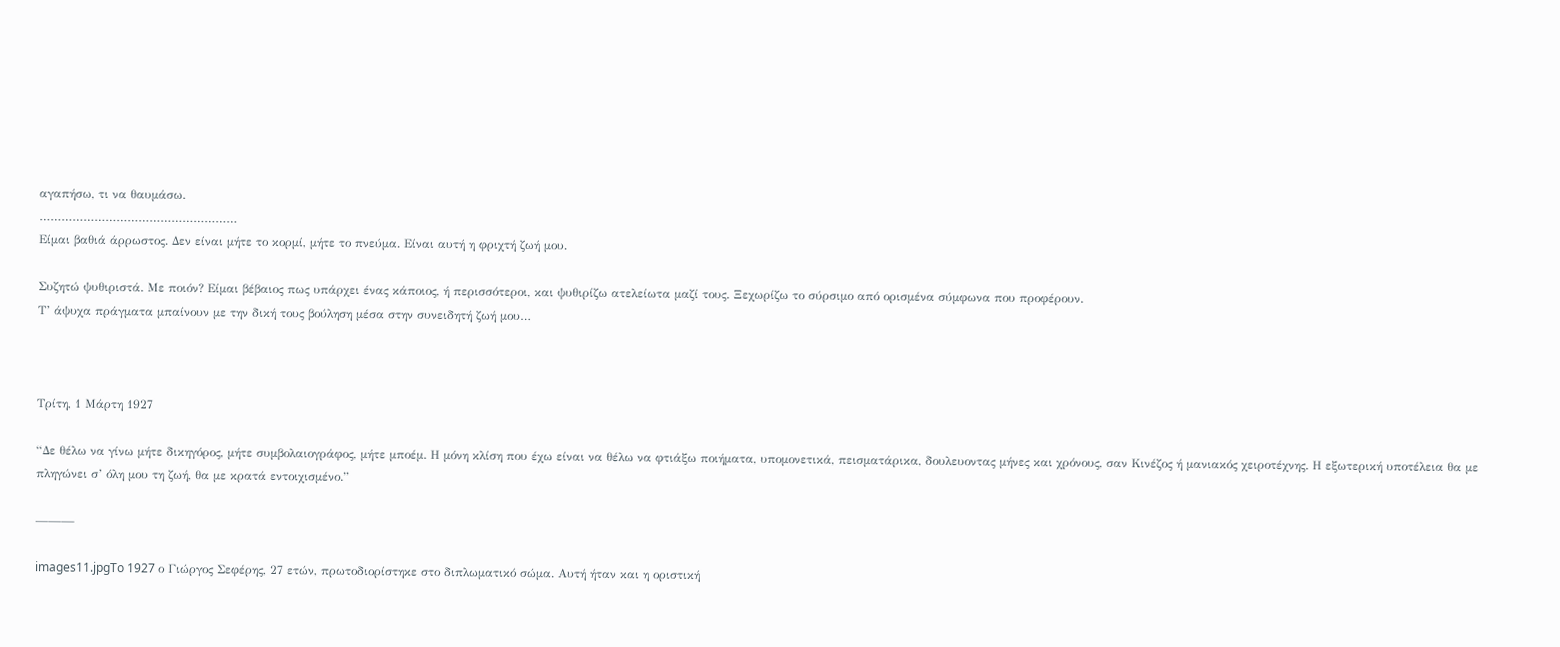αγαπήσω, τι να θαυμάσω.
………………………………………………
Είμαι βαθιά άρρωστος. Δεν είναι μήτε το κορμί, μήτε το πνεύμα. Είναι αυτή η φριχτή ζωή μου.

Συζητώ ψυθιριστά. Με ποιόν? Είμαι βέβαιος πως υπάρχει ένας κάποιος, ή περισσότεροι, και ψυθιρίζω ατελείωτα μαζί τους. Ξεχωρίζω το σύρσιμο από ορισμένα σύμφωνα που προφέρουν.
Τ’ άψυχα πράγματα μπαίνουν με την δική τους βούληση μέσα στην συνειδητή ζωή μου…



Τρίτη, 1 Μάρτη 1927

“Δε θέλω να γίνω μήτε δικηγόρος, μήτε συμβολαιογράφος, μήτε μποέμ. Η μόνη κλίση που έχω είναι να θέλω να φτιάξω ποιήματα, υπομονετικά, πεισματάρικα, δουλευοντας μήνες και χρόνους, σαν Κινέζος ή μανιακός χειροτέχνης. Η εξωτερική υποτέλεια θα με πληγώνει σ’ όλη μου τη ζωή, θα με κρατά εντοιχισμένο.”

———

images11.jpgTo 1927 ο Γιώργος Σεφέρης, 27 ετών, πρωτοδιορίστηκε στο διπλωματικό σώμα. Αυτή ήταν και η οριστική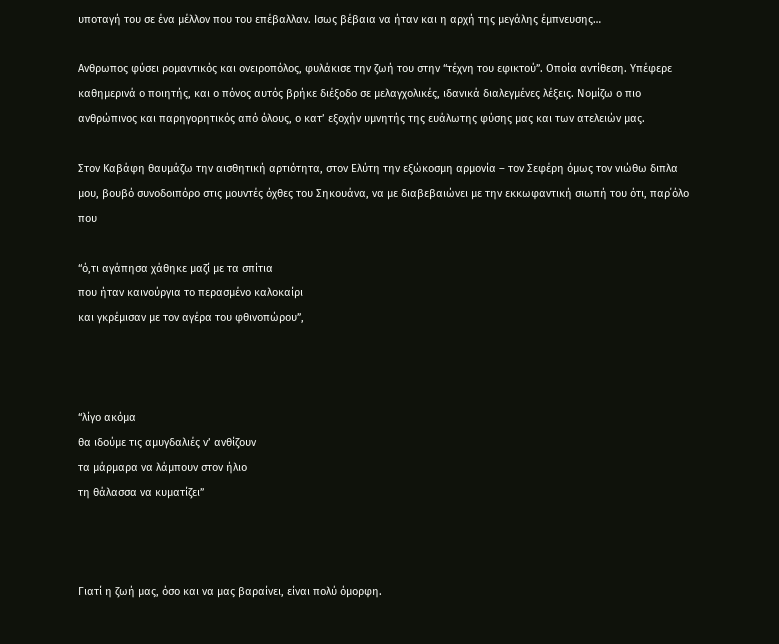υποταγή του σε ένα μέλλον που του επέβαλλαν. Ισως βέβαια να ήταν και η αρχή της μεγάλης έμπνευσης…

Ανθρωπος φύσει ρομαντικός και ονειροπόλος, φυλάκισε την ζωή του στην “τέχνη του εφικτού”. Οποία αντίθεση. Υπέφερε καθημερινά ο ποιητής, και ο πόνος αυτός βρήκε διέξοδο σε μελαγχολικές, ιδανικά διαλεγμένες λέξεις. Νομίζω ο πιο ανθρώπινος και παρηγορητικός από όλους, ο κατ’ εξοχήν υμνητής της ευάλωτης φύσης μας και των ατελειών μας.

Στον Καβάφη θαυμάζω την αισθητική αρτιότητα, στον Ελύτη την εξώκοσμη αρμονία – τον Σεφέρη όμως τον νιώθω διπλα μου, βουβό συνοδοιπόρο στις μουντές όχθες του Σηκουάνα, να με διαβεβαιώνει με την εκκωφαντική σιωπή του ότι, παρ΄όλο που

“ό,τι αγάπησα χάθηκε μαζί με τα σπίτια
που ήταν καινούργια το περασμένο καλοκαίρι
και γκρέμισαν με τον αγέρα του φθινοπώρου”,



“λίγο ακόμα
θα ιδούμε τις αμυγδαλιές ν’ ανθίζουν
τα μάρμαρα να λάμπουν στον ήλιο
τη θάλασσα να κυματίζει”



Γιατί η ζωή μας, όσο και να μας βαραίνει, είναι πολύ όμορφη.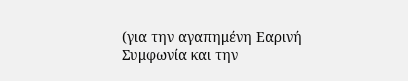(για την αγαπημένη Εαρινή Συμφωνία και την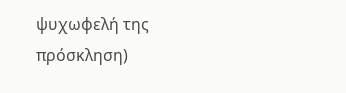ψυχωφελή της πρόσκληση)